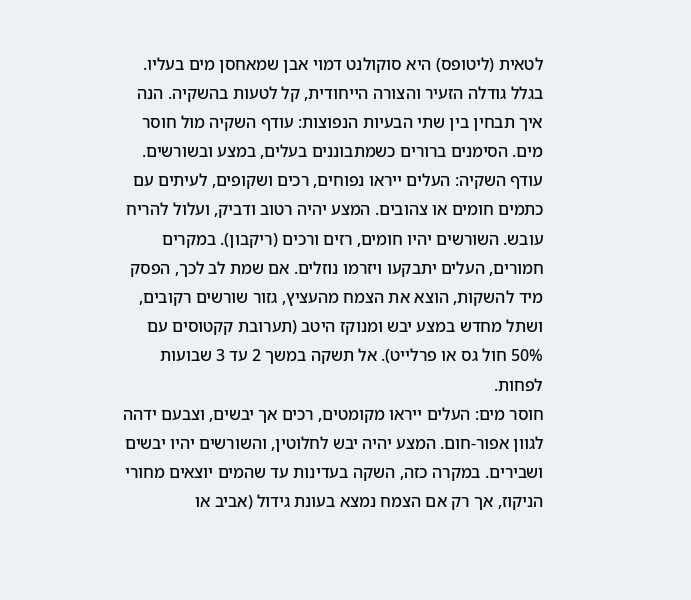לטאית (ליטופס) היא סוקולנט דמוי אבן שמאחסן מים בעליו. בגלל גודלה הזעיר והצורה הייחודית, קל לטעות בהשקיה. הנה איך תבחין בין שתי הבעיות הנפוצות: עודף השקיה מול חוסר מים. הסימנים ברורים כשמתבוננים בעלים, במצע ובשורשים.
עודף השקיה: העלים ייראו נפוחים, רכים ושקופים, לעיתים עם כתמים חומים או צהובים. המצע יהיה רטוב ודביק, ועלול להריח עובש. השורשים יהיו חומים, רזים ורכים (ריקבון). במקרים חמורים, העלים יתבקעו ויזרמו נוזלים. אם שמת לב לכך, הפסק מיד להשקות, הוצא את הצמח מהעציץ, גזור שורשים רקובים, ושתל מחדש במצע יבש ומנוקז היטב (תערובת קקטוסים עם 50% חול גס או פרלייט). אל תשקה במשך 2 עד 3 שבועות לפחות.
חוסר מים: העלים ייראו מקומטים, רכים אך יבשים, וצבעם ידהה לגוון אפור-חום. המצע יהיה יבש לחלוטין, והשורשים יהיו יבשים ושבירים. במקרה כזה, השקה בעדינות עד שהמים יוצאים מחורי הניקוז, אך רק אם הצמח נמצא בעונת גידול (אביב או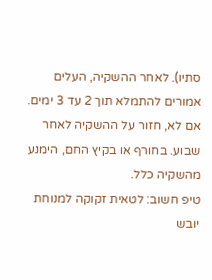סתיו). לאחר ההשקיה, העלים אמורים להתמלא תוך 2 עד 3 ימים. אם לא, חזור על ההשקיה לאחר שבוע. בחורף או בקיץ החם, הימנע מהשקיה כלל.
טיפ חשוב: לטאית זקוקה למנוחת יובש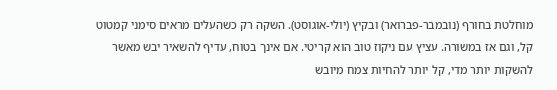מוחלטת בחורף (נובמבר-פברואר) ובקיץ (יולי-אוגוסט). השקה רק כשהעלים מראים סימני קמטוט קל, וגם אז במשורה. עציץ עם ניקוז טוב הוא קריטי. אם אינך בטוח, עדיף להשאיר יבש מאשר להשקות יותר מדי, קל יותר להחיות צמח מיובש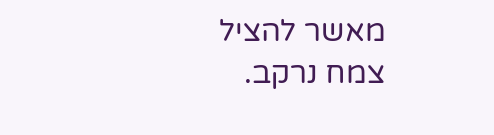מאשר להציל צמח נרקב.